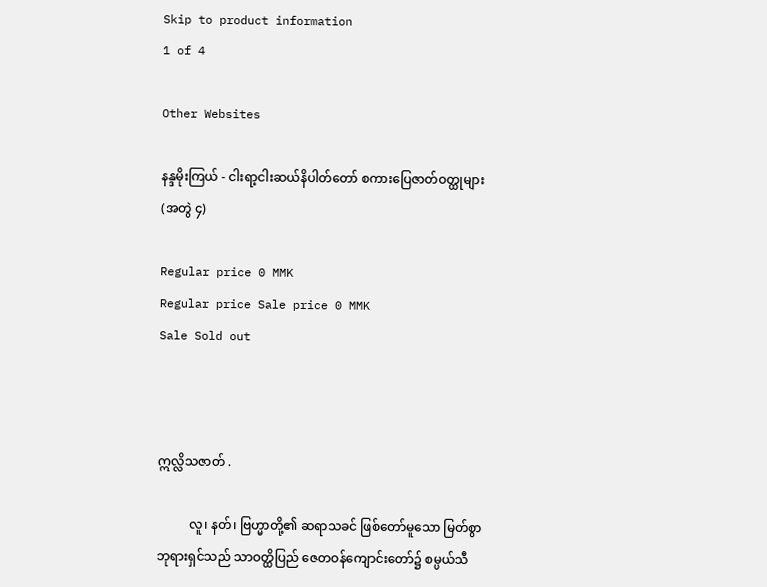Skip to product information
1 of 4

Other Websites

နန္ဒမိုးကြယ် - ငါးရာ့ငါးဆယ်နိပါတ်တော် စကားပြေဇာတ်ဝတ္ထုများ (အတွဲ ၄)

Regular price 0 MMK
Regular price Sale price 0 MMK
Sale Sold out



ဣလ္လိသဇာတ် .

          လူ၊ နတ်၊ ဗြဟ္မာတို့၏ ဆရာသခင် ဖြစ်တော်မူသော မြတ်စွာဘုရားရှင်သည် သာဝတ္ထိပြည် ဇေတဝန်ကျောင်းတော်၌ စမ္ပယ်သီ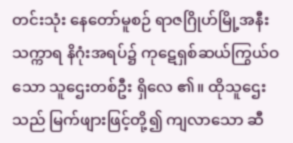တင်းသုံး နေတော်မူစဉ် ရာဇဂြိုဟ်မြို့အနီး သက္ကာရ နိဂုံးအရပ်၌ ကုဋေရှစ်ဆယ်ကြွယ်ဝသော သူဌေးတစ်ဦး ရှိလေ ၏။ ထိုသူဌေးသည် မြက်ဖျားဖြင့်တို့၍ ကျလာသော ဆီ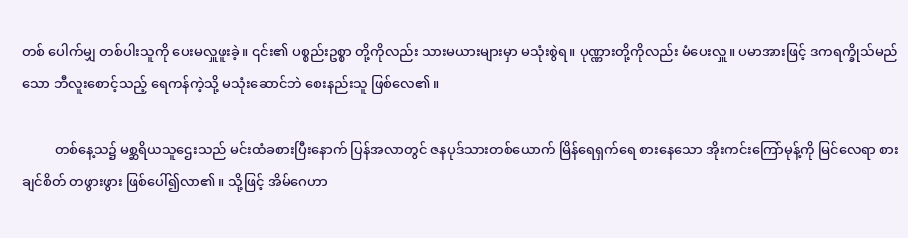တစ် ပေါက်မျှ တစ်ပါးသူကို ပေးမလှူဖူးခဲ့။ ၎င်း၏ ပစ္စည်းဥစ္စာ တို့ကိုလည်း သားမယားများမှာ မသုံးစွဲရ။ ပုဏ္ဏားတို့ကိုလည်း မံပေးလှူ။ ပမာအားဖြင့် ဒကရက္ခိုသ်မည်သော ဘီလူးစောင့်သည့် ရေကန်ကဲ့သို့ မသုံးဆောင်ဘဲ စေးနည်းသူ ဖြစ်လေ၏။

          တစ်နေ့သ၌ မစ္ဆရိယသူဌေးသည် မင်းထံခစားပြီးနောက် ပြန်အလာတွင် ဇနပုဒ်သားတစ်ယောက် မြိန်ရေရှက်ရေ စားနေသော အိုးကင်းကြော်မုန့်ကို မြင်လေရာ စားချင်စိတ် တဖွားဖွား ဖြစ်ပေါ်၍လာ၏။ သို့ဖြင့် အိမ်ဂေဟာ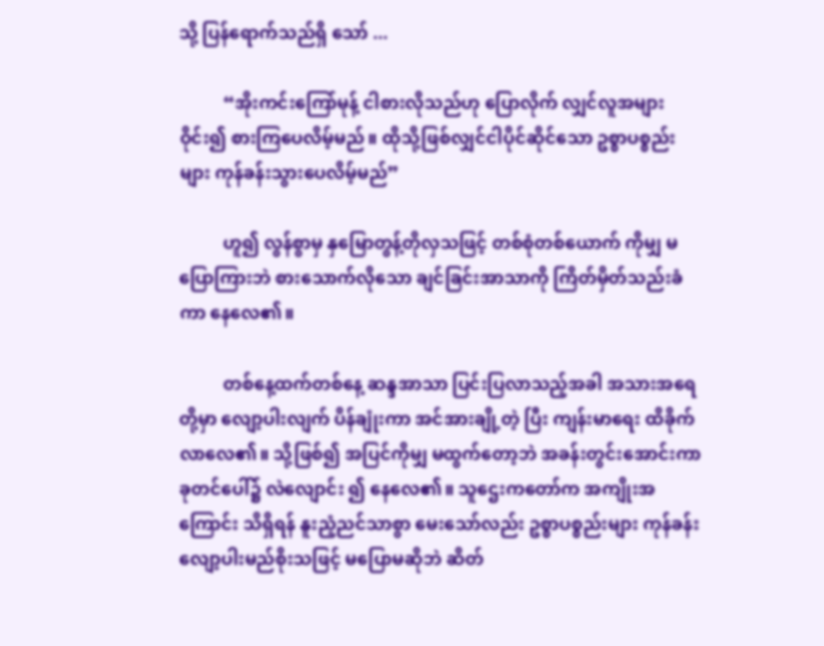သို့ ပြန်ရောက်သည်ရှိ သော် ...

          “အိုးကင်းကြော်မုန့် ငါစားလိုသည်ဟု ပြောလိုက် လျှင်လူအများဝိုင်း၍ စားကြပေလိမ့်မည်။ ထိုသို့ဖြစ်လျှင်ငါပိုင်ဆိုင်သော ဥစ္စာပစ္စည်းများ ကုန်ခန်းသွားပေလိမ့်မည်”

          ဟူ၍ လွန်စွာမှ နှမြောတွန့်တိုလှသဖြင့် တစ်စုံတစ်ယောက် ကိုမျှ မပြောကြားဘဲ စားသောက်လိုသော ချင်ခြင်းအာသာကို ကြိတ်မှိတ်သည်းခံကာ နေလေ၏။

          တစ်နေ့ထက်တစ်နေ့ ဆန္ဒအာသာ ပြင်းပြလာသည့်အခါ အသားအရေတို့မှာ လျော့ပါးလျက် ပိန်ချုံးကာ အင်အားချို့တဲ့ ပြီး ကျန်းမာရေး ထိခိုက်လာလေ၏။ သို့ဖြစ်၍ အပြင်ကိုမျှ မထွက်တော့ဘဲ အခန်းတွင်းအောင်းကာ ခုတင်ပေါ်၌ လဲလျောင်း ၍ နေလေ၏။ သူဌေးကတော်က အကျိုးအကြောင်း သိရှိရန် နူးညံ့ညင်သာစွာ မေးသော်လည်း ဥစ္စာပစ္စည်းများ ကုန်ခန်း လျော့ပါးမည်စိုးသဖြင့် မပြောမဆိုဘဲ ဆိတ်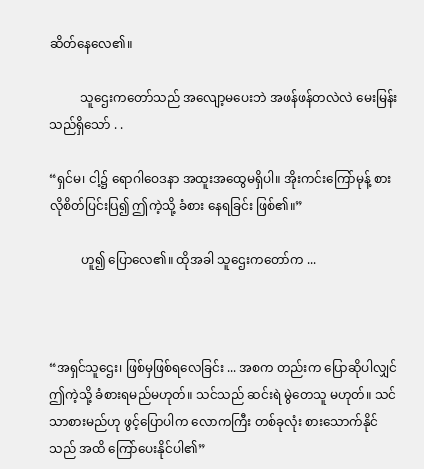ဆိတ်နေလေ၏။

          သူဌေးကတော်သည် အလျော့မပေးဘဲ အဖန်ဖန်တလဲလဲ မေးမြန်းသည်ရှိသော် . .

“ရှင်မ၊ ငါ့၌ ရောဂါဝေဒနာ အထူးအထွေမရှိပါ။ အိုးကင်းကြော်မုန့် စားလိုစိတ်ပြင်းပြ၍ ဤကဲ့သို့ ခံစား နေရခြင်း ဖြစ်၏။”

          ဟူ၍ ပြောလေ၏။ ထိုအခါ သူဌေးကတော်က ...



“အရှင်သူဌေး၊ ဖြစ်မှဖြစ်ရလေခြင်း ... အစက တည်းက ပြောဆိုပါလျှင် ဤကဲ့သို့ ခံစားရမည်မဟုတ်။ သင်သည် ဆင်းရဲ မွဲတေသူ မဟုတ်။ သင်သာစားမည်ဟု ဖွင့်ပြောပါက လောကကြီး တစ်ခုလုံး စားသောက်နိုင်သည် အထိ ကြော်ပေးနိုင်ပါ၏”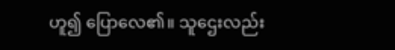ဟူ၍ ပြောလေ၏။ သူဌေးလည်း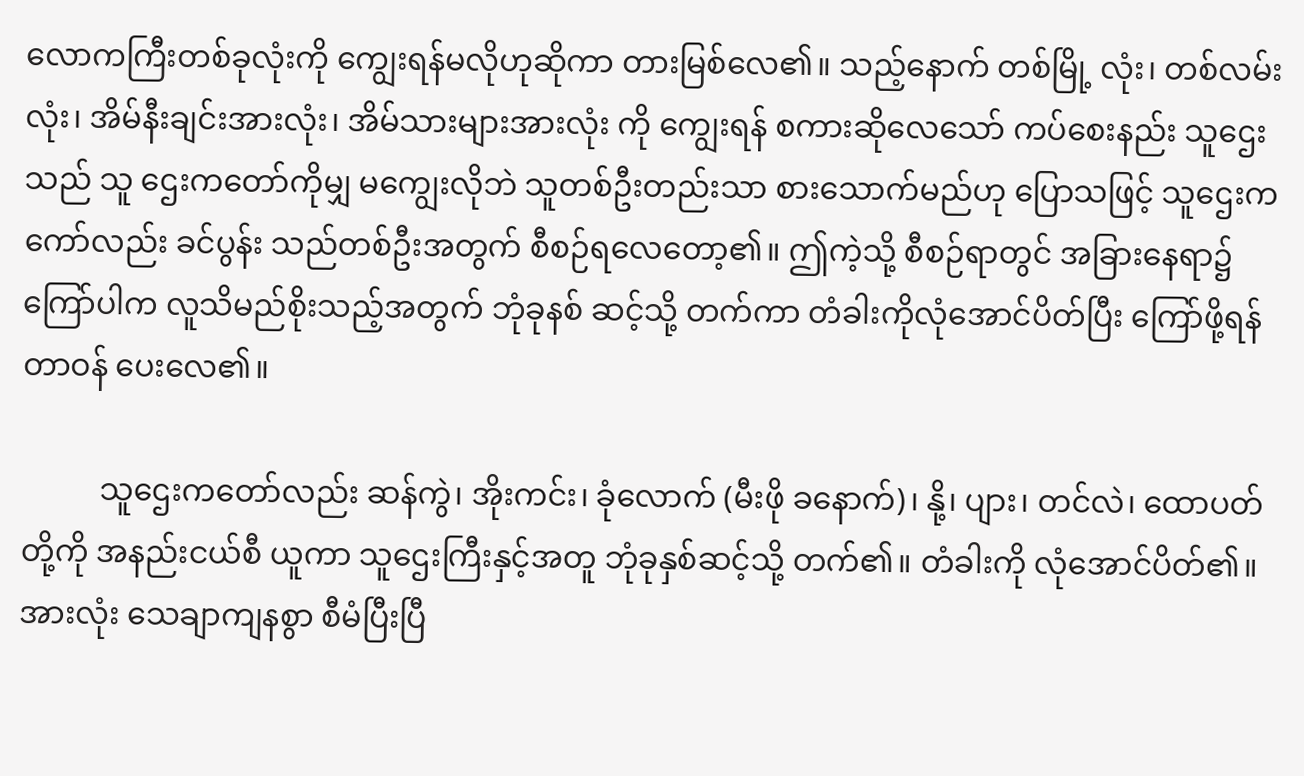လောကကြီးတစ်ခုလုံးကို ကျွေးရန်မလိုဟုဆိုကာ တားမြစ်လေ၏။ သည့်နောက် တစ်မြို့ လုံး၊ တစ်လမ်းလုံး၊ အိမ်နီးချင်းအားလုံး၊ အိမ်သားများအားလုံး ကို ကျွေးရန် စကားဆိုလေသော် ကပ်စေးနည်း သူဌေးသည် သူ ဌေးကတော်ကိုမျှ မကျွေးလိုဘဲ သူတစ်ဦးတည်းသာ စားသောက်မည်ဟု ပြောသဖြင့် သူဌေးကကော်လည်း ခင်ပွန်း သည်တစ်ဦးအတွက် စီစဉ်ရလေတော့၏။ ဤကဲ့သို့ စီစဉ်ရာတွင် အခြားနေရာ၌ ကြော်ပါက လူသိမည်စိုးသည့်အတွက် ဘုံခုနစ် ဆင့်သို့ တက်ကာ တံခါးကိုလုံအောင်ပိတ်ပြီး ကြော်ဖို့ရန် တာဝန် ပေးလေ၏။

          သူဌေးကတော်လည်း ဆန်ကွဲ၊ အိုးကင်း၊ ခုံလောက် (မီးဖို ခနောက်)၊ နို့၊ ပျား၊ တင်လဲ၊ ထောပတ်တို့ကို အနည်းငယ်စီ ယူကာ သူဌေးကြီးနှင့်အတူ ဘုံခုနှစ်ဆင့်သို့ တက်၏။ တံခါးကို လုံအောင်ပိတ်၏။ အားလုံး သေချာကျနစွာ စီမံပြီးပြီ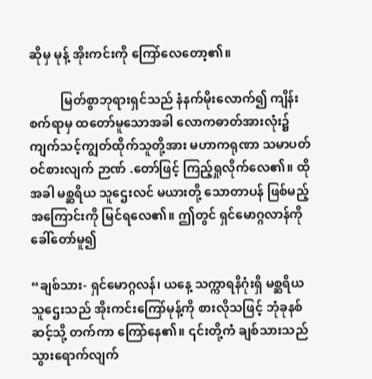ဆိုမှ မုန့် အိုးကင်းကို ကြော်လေတော့၏။

          မြတ်စွာဘုရားရှင်သည် နံနက်မိုးလောက်၍ ကျိန်းစက်ရာမှ ထတော်မူသောအခါ လောကဓာတ်အားလုံး၌ ကျက်သင့်ကျွတ်ထိုက်သူတို့အား မဟာကရုဏာ သမာပတ် ဝင်စားလျက် ဉာဏ် .တော်ဖြင့် ကြည့်ရှုလိုက်လေ၏။ ထိုအခါ မစ္ဆရိယ သူဌေးလင် မယားတို့ သောတာပန် ဖြစ်မည့်အကြောင်းကို မြင်ရလေ၏။ ဤတွင် ရှင်မောဂ္ဂလာန်ကို ခေါ်တော်မူ၍

“ချစ်သား- ရှင်မောဂ္ဂလန်၊ ယနေ့ သက္ကာရနိဂုံးရှိ မစ္ဆရိယ သူဌေးသည် အိုးကင်းကြော်မုန့်ကို စားလိုသဖြင့် ဘုံခုနစ်ဆင့်သို့ တက်ကာ ကြော်နေ၏။ ၎င်းတို့ကံ ချစ်သားသည် သွားရောက်လျက်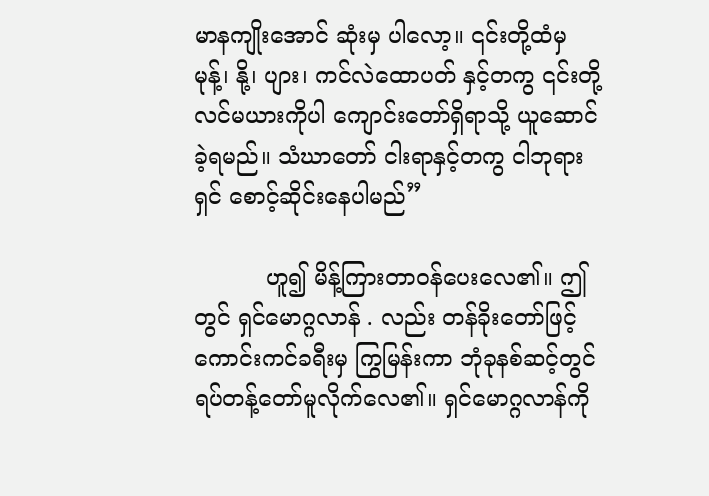မာနကျိုးအောင် ဆုံးမှ ပါလော့။ ၎င်းတို့ထံမှ မုန့်၊ နို့၊ ပျား၊ ကင်လဲထောပတ် နှင့်တကွ ၎င်းတို့လင်မယားကိုပါ ကျောင်းတော်ရှိရာသို့ ယူဆောင်ခဲ့ရမည်။ သံဃာတော် ငါးရာနှင့်တကွ ငါဘုရား ရှင် စောင့်ဆိုင်းနေပါမည်”

          ဟူ၍ မိန့်ကြားတာဝန်ပေးလေ၏။ ဤတွင် ရှင်မောဂ္ဂလာန် . လည်း တန်ခိုးတော်ဖြင့် ကောင်းကင်ခရီးမှ ကြွမြန်းကာ ဘုံခုနစ်ဆင့်တွင် ရပ်တန့်တော်မူလိုက်လေ၏။ ရှင်မောဂ္ဂလာန်ကို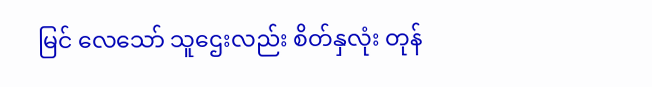မြင် လေသော် သူဌေးလည်း စိတ်နှလုံး တုန်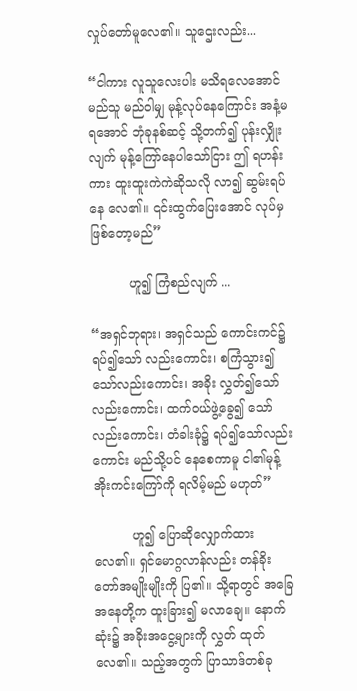လှုပ်တော်မူလေ၏။ သူဌေးလည်း...

“ငါကား လူသူလေးပါး မသိရလေအောင် မည်သူ မည်ဝါမျှ မုန့်လုပ်နေကြောင်း အနံ့မရအောင် ဘုံခုနစ်ဆင့် သို့တက်၍ ပုန်းလျှိုးလျက် မုန့်ကြော်နေပါသော်ငြား ဤ ရဟန်းကား ထူးထူးကဲကဲဆိုသလို လာ၍ ဆွမ်းရပ်နေ လေ၏။ ၎င်းထွက်ပြေးအောင် လုပ်မှ ဖြစ်တော့မည်”

          ဟူ၍ ကြံစည်လျက် ...

“အရှင်ဘုရား၊ အရှင်သည် ကောင်းကင်၌ ရပ်၍သော် လည်းကောင်း၊ စကြံသွား၍ သော်လည်းကောင်း၊ အခိုး လွှတ်၍သော်လည်းကောင်း၊ ထက်ဝယ်ဖွဲ့ခွေ၍ သော်လည်းကောင်း၊ တံခါးခုံ၌ ရပ်၍သော်လည်းကောင်း မည်သို့ပင် နေစေကာမူ ငါ၏မုန့်အိုးကင်းကြော်ကို ရလိမ့်မည် မဟုတ်”

          ဟူ၍ ပြောဆိုလျှောက်ထားလေ၏။ ရှင်မောဂ္ဂလာန်လည်း တန်ခိုးတော်အမျိုးမျိုးကို ပြ၏။ သို့ရာတွင် အခြေအနေတို့က ထူးခြား၍ မလာချေ။ နောက်ဆုံး၌ အခိုးအငွေ့များကို လွှတ် ထုတ်လေ၏။ သည့်အတွက် ပြာသာဒ်တစ်ခု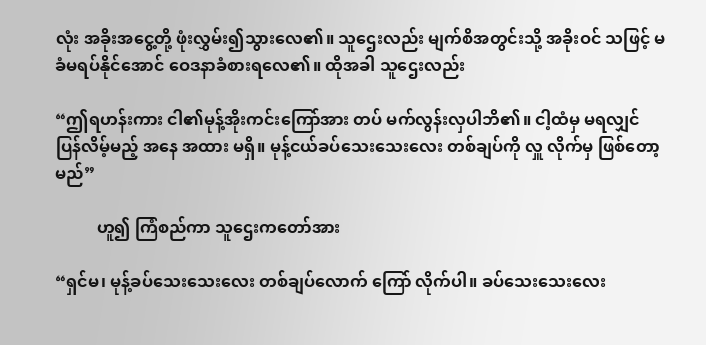လုံး အခိုးအငွေ့တို့ ဖုံးလွှမ်း၍သွားလေ၏။ သူဌေးလည်း မျက်စိအတွင်းသို့ အခိုးဝင် သဖြင့် မခံမရပ်နိုင်အောင် ဝေဒနာခံစားရလေ၏။ ထိုအခါ သူဌေးလည်း

“ဤရဟန်းကား ငါ၏မုန့်အိုးကင်းကြော်အား တပ် မက်လွန်းလှပါဘိ၏။ ငါ့ထံမှ မရလျှင် ပြန်လိမ့်မည့် အနေ အထား မရှိ။ မုန့်ငယ်ခပ်သေးသေးလေး တစ်ချပ်ကို လှူ လိုက်မှ ဖြစ်တော့မည်”

          ဟူ၍ ကြံစည်ကာ သူဌေးကတော်အား

“ရှင်မ၊ မုန့်ခပ်သေးသေးလေး တစ်ချပ်လောက် ကြော် လိုက်ပါ။ ခပ်သေးသေးလေး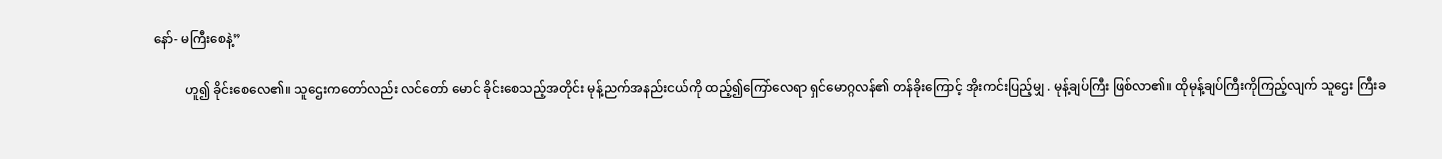နော်- မကြီးစေနဲ့”

          ဟူ၍ ခိုင်းစေလေ၏။ သူဌေးကတော်လည်း လင်တော် မောင် ခိုင်းစေသည့်အတိုင်း မုန့်ညက်အနည်းငယ်ကို ထည့်၍ကြော်လေရာ ရှင်မောဂ္ဂလန်၏ တန်ခိုးကြောင့် အိုးကင်းပြည့်မျှ . မုန့်ချပ်ကြီး ဖြစ်လာ၏။ ထိုမုန့်ချပ်ကြီးကိုကြည့်လျက် သူဌေး ကြီးခ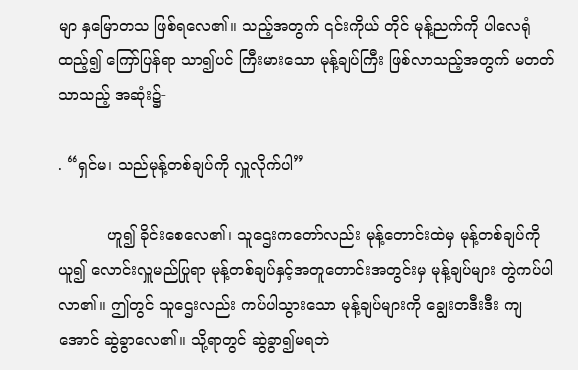မျာ နှမြောတသ ဖြစ်ရလေ၏။ သည့်အတွက် ၎င်းကိုယ် တိုင် မုန့်ညက်ကို ပါလေရုံထည့်၍ ကြော်ပြန်ရာ သာ၍ပင် ကြီးမားသော မုန့်ချပ်ကြီး ဖြစ်လာသည့်အတွက် မတတ်သာသည့် အဆုံး၌-

. “ရှင်မ၊ သည်မုန့်တစ်ချပ်ကို လှူလိုက်ပါ”

          ဟူ၍ ခိုင်းစေလေ၏၊ သူဌေးကတော်လည်း မုန့်တောင်းထဲမှ မုန့်တစ်ချပ်ကိုယူ၍ လောင်းလှူမည်ပြုရာ မုန့်တစ်ချပ်နှင့်အတူတောင်းအတွင်းမှ မုန့်ချပ်များ တွဲကပ်ပါလာ၏။ ဤတွင် သူဌေးလည်း ကပ်ပါသွားသော မုန့်ချပ်များကို ချွေးတဒီးဒီး ကျအောင် ဆွဲခွာလေ၏။ သို့ရာတွင် ဆွဲခွာ၍မရဘဲ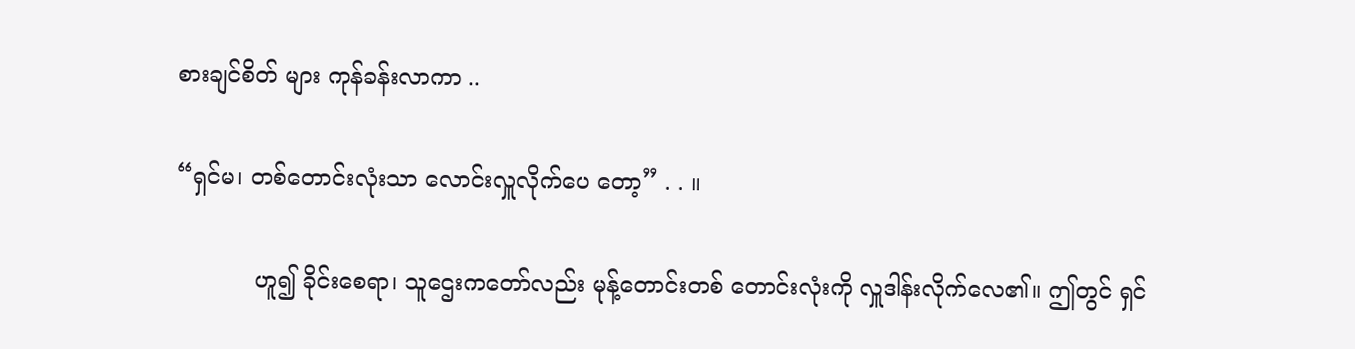စားချင်စိတ် များ ကုန်ခန်းလာကာ ..

“ရှင်မ၊ တစ်တောင်းလုံးသာ လောင်းလှူလိုက်ပေ တော့” . . ။

           ဟူ၍ ခိုင်းစေရာ၊ သူဌေးကတော်လည်း မုန့်တောင်းတစ် တောင်းလုံးကို လှူဒါန်းလိုက်လေ၏။ ဤတွင် ရှင်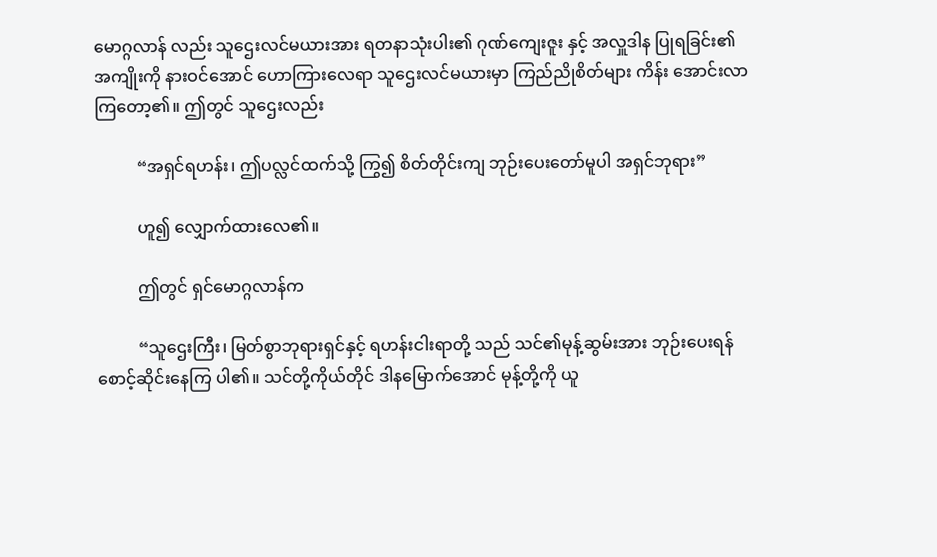မောဂ္ဂလာန် လည်း သူဌေးလင်မယားအား ရတနာသုံးပါး၏ ဂုဏ်ကျေးဇူး နှင့် အလှူဒါန ပြုရခြင်း၏ အကျိုးကို နားဝင်အောင် ဟောကြားလေရာ သူဌေးလင်မယားမှာ ကြည်ညိုစိတ်များ ကိန်း အောင်းလာကြတော့၏။ ဤတွင် သူဌေးလည်း

          “အရှင်ရဟန်း၊ ဤပလ္လင်ထက်သို့ ကြွ၍ စိတ်တိုင်းကျ ဘုဉ်းပေးတော်မူပါ အရှင်ဘုရား”

          ဟူ၍ လျှောက်ထားလေ၏။

          ဤတွင် ရှင်မောဂ္ဂလာန်က

          “သူဌေးကြီး၊ မြတ်စွာဘုရားရှင်နှင့် ရဟန်းငါးရာတို့ သည် သင်၏မုန့်ဆွမ်းအား ဘုဉ်းပေးရန် စောင့်ဆိုင်းနေကြ ပါ၏။ သင်တို့ကိုယ်တိုင် ဒါနမြောက်အောင် မုန့်တို့ကို ယူ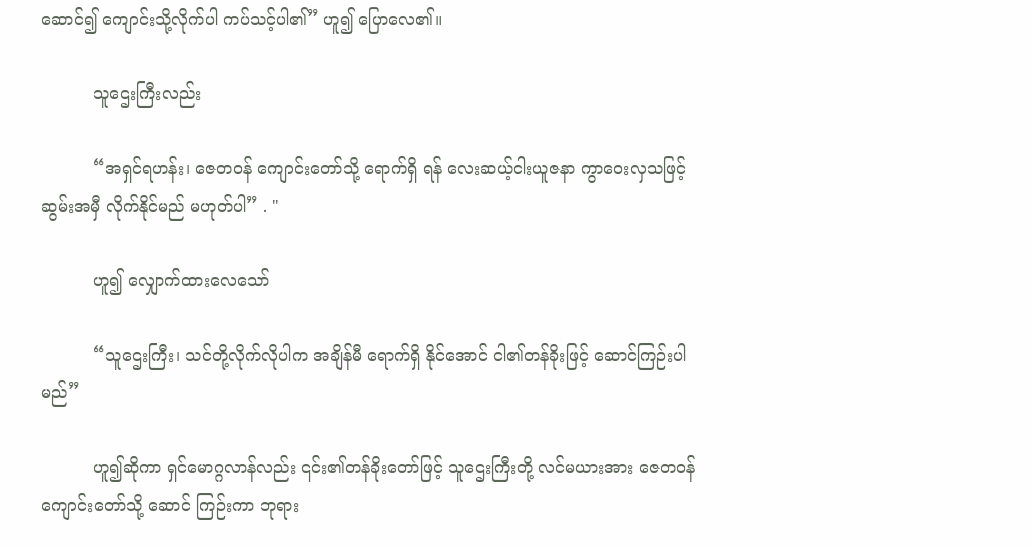ဆောင်၍ ကျောင်းသို့လိုက်ပါ ကပ်သင့်ပါ၏” ဟူ၍ ပြောလေ၏။

          သူဌေးကြီးလည်း

          “အရှင်ရဟန်း၊ ဇေတဝန် ကျောင်းတော်သို့ ရောက်ရှိ ရန် လေးဆယ့်ငါးယူဇနာ ကွာဝေးလှသဖြင့် ဆွမ်းအမှီ လိုက်နိုင်မည် မဟုတ်ပါ” . "

          ဟူ၍ လျှောက်ထားလေသော်

          “သူဌေးကြီး၊ သင်တို့လိုက်လိုပါက အချိန်မီ ရောက်ရှိ နိုင်အောင် ငါ၏တန်ခိုးဖြင့် ဆောင်ကြဉ်းပါမည်”

          ဟူ၍ဆိုကာ ရှင်မောဂ္ဂလာန်လည်း ၎င်း၏တန်ခိုးတော်ဖြင့် သူဌေးကြီးတို့ လင်မယားအား ဇေတဝန်ကျောင်းတော်သို့ ဆောင် ကြဉ်းကာ ဘုရား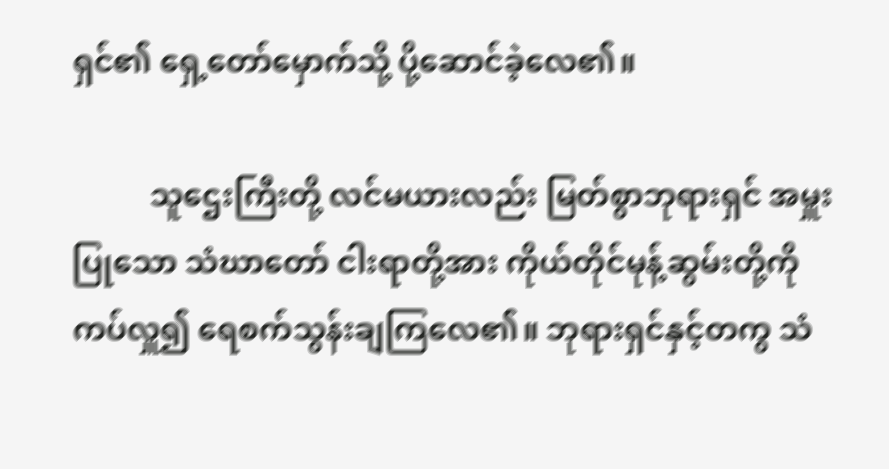ရှင်၏ ရှေ့တော်မှောက်သို့ ပို့ဆောင်ခဲ့လေ၏။

          သူဌေးကြီးတို့ လင်မယားလည်း မြတ်စွာဘုရားရှင် အမှူး ပြုသော သံဃာတော် ငါးရာတို့အား ကိုယ်တိုင်မုန့်ဆွမ်းတို့ကို ကပ်လှူ၍ ရေစက်သွန်းချကြလေ၏။ ဘုရားရှင်နှင့်တကွ သံ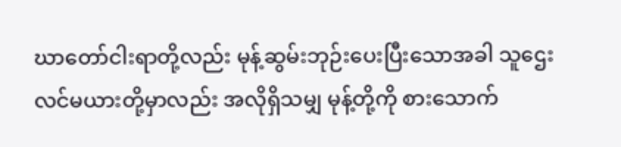ဃာတော်ငါးရာတို့လည်း မုန့်ဆွမ်းဘုဉ်းပေးပြီးသောအခါ သူဌေး လင်မယားတို့မှာလည်း အလိုရှိသမျှ မုန့်တို့ကို စားသောက်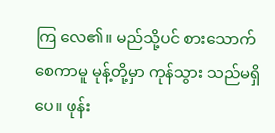ကြ လေ၏။ မည်သို့ပင် စားသောက်စေကာမူ မုန့်တို့မှာ ကုန်သွား သည်မရှိပေ။ ဖုန်း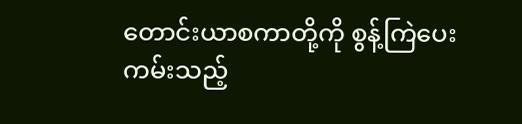တောင်းယာစကာတို့ကို စွန့်ကြဲပေးကမ်းသည့်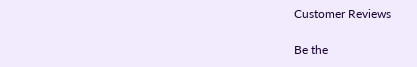Customer Reviews

Be the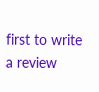first to write a review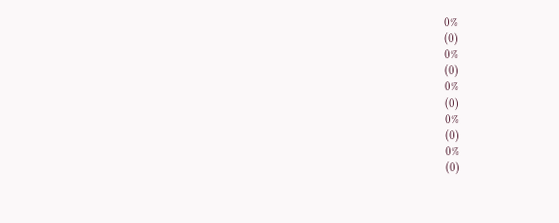0%
(0)
0%
(0)
0%
(0)
0%
(0)
0%
(0)